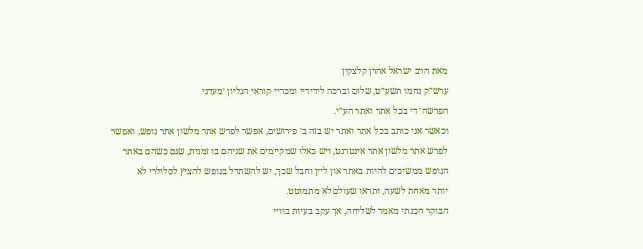מאת הרב ישראל אהרן קלצקין
ערש״ק נחמו תשע״ט, שלום וברכה לידידיי ומכריי קוראי הגליון ׳מעדני
הפרשה׳ די בכל אתר ואתר הע״י.
וכאשר אני כותב בכל אתר ואתר יש בזה ב׳ פירושים, אפשר לפרש אתר מלשון אתר נופש, ואפשר
לפרש אתר מלשון אתר אינטרנט, ויש כאלו שמקיימים את שניהם בו זמנית, שגם כשהם באתר
הנופש ממשיכים להיות באתר און ליין וחבל שכך, יש להשתדל בנופש להציץ לסלולרי לא
יותר מאחת לשעה, ותראו שעולם לא מתמוטט.
הבוקר הכנתי מאמר לשליחה, אך עקב בעיות בוויי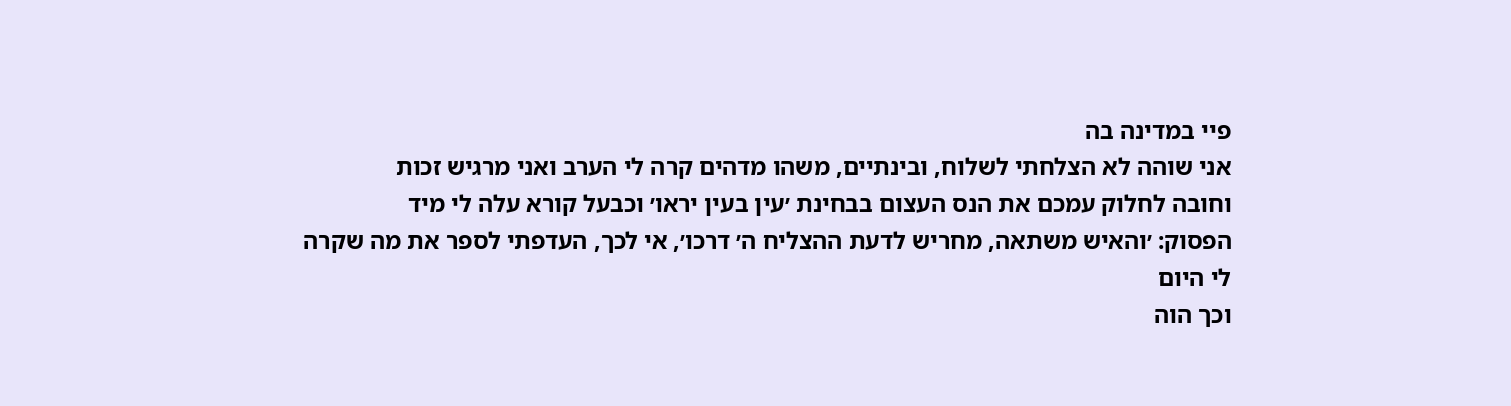פיי במדינה בה
אני שוהה לא הצלחתי לשלוח, ובינתיים, משהו מדהים קרה לי הערב ואני מרגיש זכות
וחובה לחלוק עמכם את הנס העצום בבחינת ׳עין בעין יראו׳ וכבעל קורא עלה לי מיד
הפסוק: ׳והאיש משתאה, מחריש לדעת ההצליח ה׳ דרכו׳, אי לכך, העדפתי לספר את מה שקרה
לי היום
וכך הוה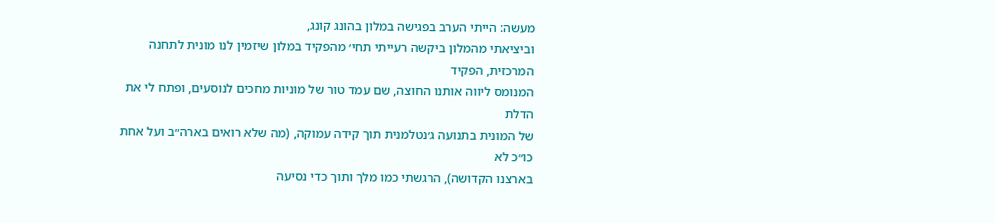מעשה: הייתי הערב בפגישה במלון בהונג קונג,
וביציאתי מהמלון ביקשה רעייתי תחי׳ מהפקיד במלון שיזמין לנו מונית לתחנה המרכזית, הפקיד
המנומס ליווה אותנו החוצה, שם עמד טור של מוניות מחכים לנוסעים, ופתח לי את הדלת
של המונית בתנועה ג׳נטלמנית תוך קידה עמוקה, (מה שלא רואים בארה״ב ועל אחת כו״כ לא
בארצנו הקדושה), הרגשתי כמו מלך ותוך כדי נסיעה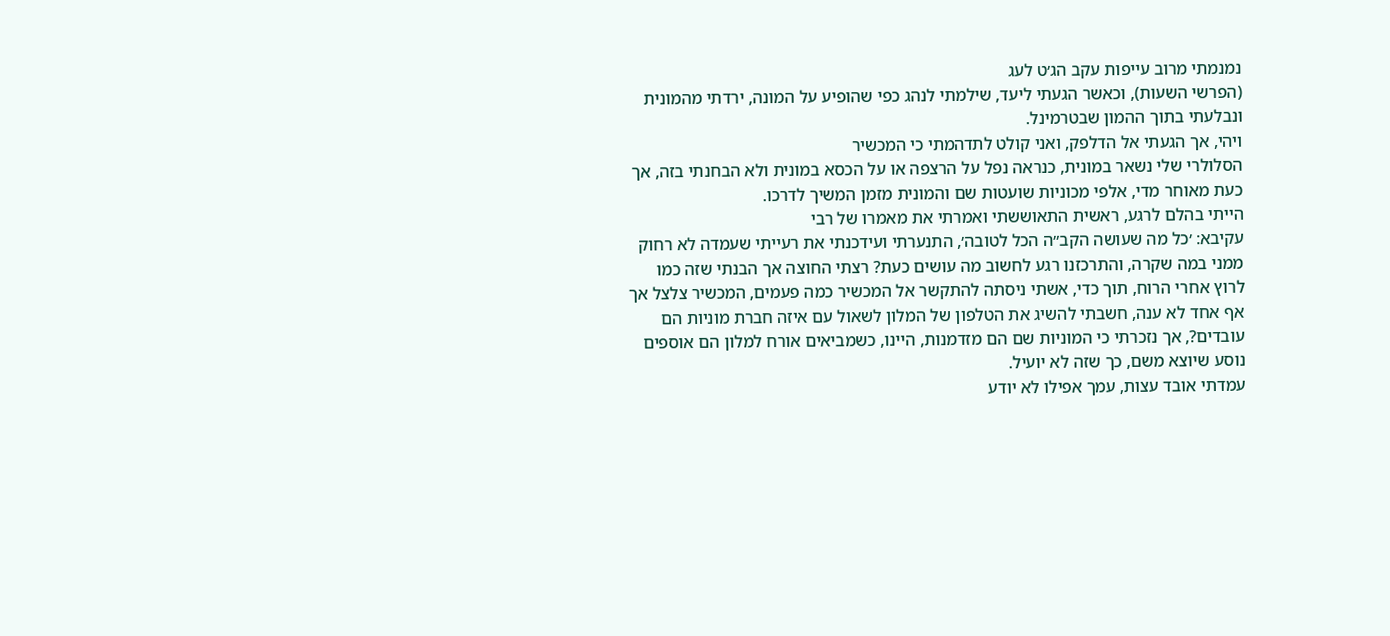נמנמתי מרוב עייפות עקב הג׳ט לעג
(הפרשי השעות), וכאשר הגעתי ליעד, שילמתי לנהג כפי שהופיע על המונה, ירדתי מהמונית
ונבלעתי בתוך ההמון שבטרמינל.
ויהי, אך הגעתי אל הדלפק, ואני קולט לתדהמתי כי המכשיר
הסלולרי שלי נשאר במונית, כנראה נפל על הרצפה או על הכסא במונית ולא הבחנתי בזה, אך
כעת מאוחר מדי, אלפי מכוניות שועטות שם והמונית מזמן המשיך לדרכו.
הייתי בהלם לרגע, ראשית התאוששתי ואמרתי את מאמרו של רבי
עקיבא: ׳כל מה שעושה הקב״ה הכל לטובה׳, התנערתי ועידכנתי את רעייתי שעמדה לא רחוק
ממני במה שקרה, והתרכזנו רגע לחשוב מה עושים כעת? רצתי החוצה אך הבנתי שזה כמו
לרוץ אחרי הרוח, תוך כדי, אשתי ניסתה להתקשר אל המכשיר כמה פעמים, המכשיר צלצל אך
אף אחד לא ענה, חשבתי להשיג את הטלפון של המלון לשאול עם איזה חברת מוניות הם
עובדים?, אך נזכרתי כי המוניות שם הם מזדמנות, היינו, כשמביאים אורח למלון הם אוספים
נוסע שיוצא משם, כך שזה לא יועיל.
עמדתי אובד עצות, עמך אפילו לא יודע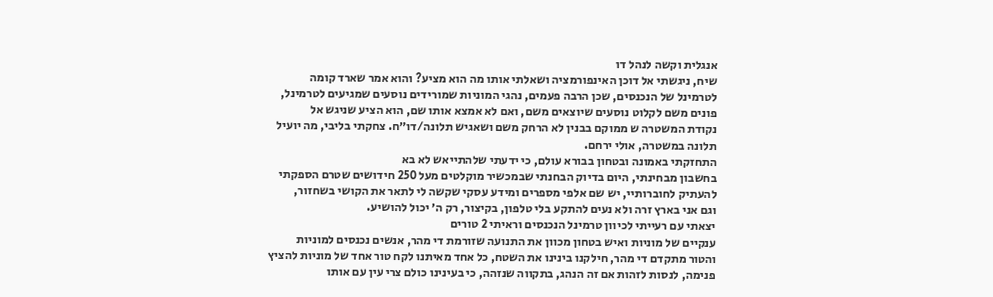אנגלית וקשה לנהל דו
שיח, ניגשתי אל דוכן האינפורמציה ושאלתי אותו מה הוא מציע? והוא אמר שארד קומה
לטרמינל של הנכנסים, שכן הרבה פעמים, נהגי המוניות שמורידים נוסעים שמגיעים לטרמינל,
פונים משם לקלוט נוסעים שיוצאים משם, ואם לא אמצא אותו שם, הוא הציע שניגש אל
נקודת המשטרה ש ממוקם בבנין לא הרחק משם ושאגיש תלונה/דו״ח. צחקתי בליבי, מה יועיל
תלונה במשטרה, אולי ירחם.
התחזקתי באמונה ובטחון בבורא עולם, כי ידעתי שלהתייאש לא בא
בחשבון מבחינתי, היום בדיוק הבחנתי שבמכשיר מוקלטים מעל 250 חידושים שטרם הספקתי
להעתיק לחוברותיי, יש שם אלפי מספרים ומידע עסקי שקשה לי לתאר את הקושי בשחזור,
וגם אני בארץ זרה ולא נעים להתקע בלי טלפון, בקיצור, רק ה׳ יכול להושיע.
יצאתי עם רעייתי לכיוון טרמינל הנכנסים וראיתי 2 טורים
ענקיים של מוניות ואיש בטחון מכוון את התנועה שזורמת די מהר, אנשים נכנסים למוניות
והטור מתקדם די מהר, חילקנו בינינו את השטח, כל אחד מאיתנו לקח טור אחד של מוניות להציץ
פנימה, לנסות לזהות אם זה הנהג, בתקווה שנזהה, כי בעינינו כולם צרי עין עם אותו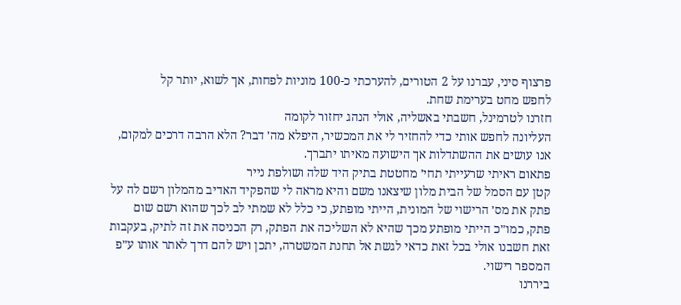פרצוף סיני, עברנו על 2 הטורים, להערכתי כ-100 מוניות לפחות, אך לשוא, יותר קל
לחפש מחט בערימת שחת.
חזרנו לטרמינל, חשבתי באשליה, אולי הנהג יחזור לקומה
העליונה לחפש אותי כדי להחזיר לי את המכשיר, היפלא מה׳ דבר? הלא הרבה דרכים למקום,
אנו עושים את ההשתדלות אך הישועה מאיתו יתברך.
פתאום ראיתי שרעייתי תחי׳ מחטטת בתיק היד שלה ושולפת נייר
קטן עם הסמל של הבית מלון שיצאנו משם והיא מראה לי שהפקיד האדיב מהמלון רשם לה על
פתק את מס׳ הרישוי של המונית, הייתי מופתע, כי כלל לא שמתי לב לכך שהוא רשם שום
פתק, כמו״כ הייתי מופתע מכך שהיא לא השליכה את הפתק, רק הכניסה את זה לתיק, בעקבות
זאת חשבנו אולי בכל זאת כדאי לגשת אל תחנת המשטרה, יתכן ויש להם דרך לאתר אותו ע״פ
המספר רישוי.
ביררנו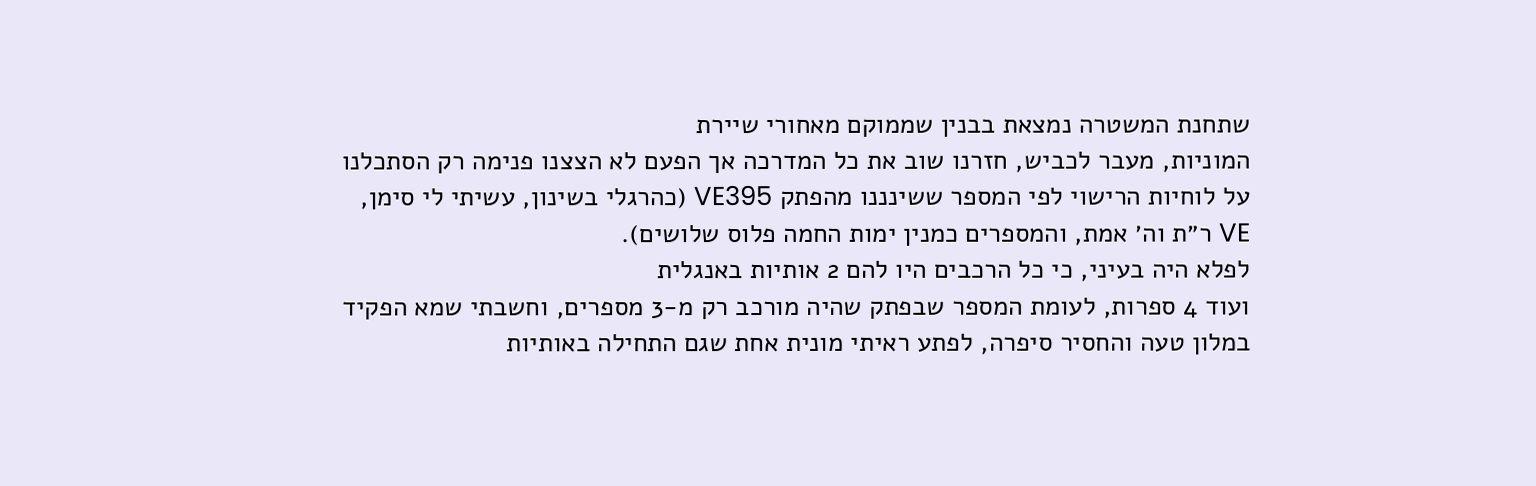שתחנת המשטרה נמצאת בבנין שממוקם מאחורי שיירת
המוניות, מעבר לכביש, חזרנו שוב את כל המדרכה אך הפעם לא הצצנו פנימה רק הסתכלנו
על לוחיות הרישוי לפי המספר ששינננו מהפתק VE395 (כהרגלי בשינון, עשיתי לי סימן,
VE ר״ת וה׳ אמת, והמספרים כמנין ימות החמה פלוס שלושים).
לפלא היה בעיני, כי כל הרכבים היו להם 2 אותיות באנגלית
ועוד 4 ספרות, לעומת המספר שבפתק שהיה מורכב רק מ-3 מספרים, וחשבתי שמא הפקיד
במלון טעה והחסיר סיפרה, לפתע ראיתי מונית אחת שגם התחילה באותיות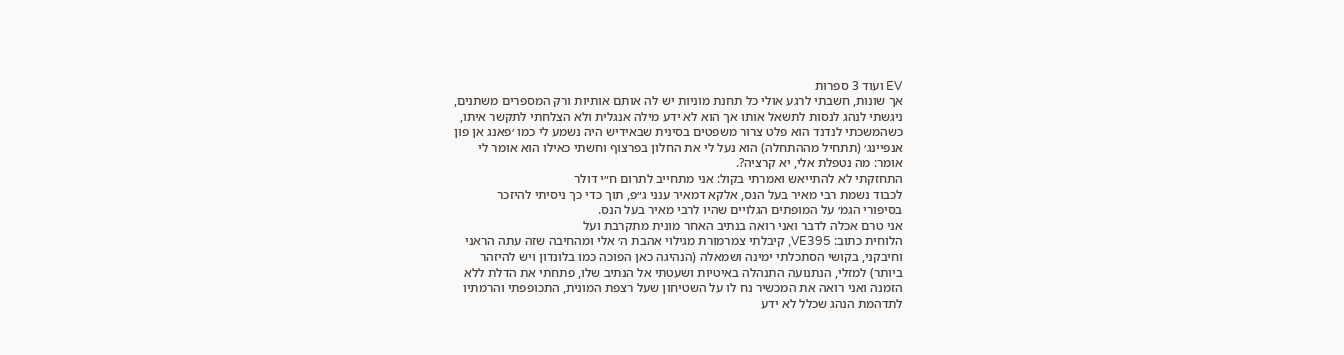EV ועוד 3 ספרות
אך שונות, חשבתי לרגע אולי כל תחנת מוניות יש לה אותם אותיות ורק המספרים משתנים,
ניגשתי לנהג לנסות לתשאל אותו אך הוא לא ידע מילה אנגלית ולא הצלחתי לתקשר איתו,
כשהמשכתי לנדנד הוא פלט צרור משפטים בסינית שבאידיש היה נשמע לי כמו ׳פאנג אן פון
אנפיינג׳ (תתחיל מההתחלה) הוא נעל לי את החלון בפרצוף וחשתי כאילו הוא אומר לי
אומר: מה נטפלת אלי, יא קרציה?.
התחזקתי לא להתייאש ואמרתי בקול: אני מתחייב לתרום ח״י דולר
לכבוד נשמת רבי מאיר בעל הנס, אלקא דמאיר ענני ג״פ, תוך כדי כך ניסיתי להיזכר
בסיפורי הגמ׳ על המופתים הגלויים שהיו לרבי מאיר בעל הנס.
אני טרם אכלה לדבר ואני רואה בנתיב האחר מונית מתקרבת ועל
הלוחית כתוב: VE395, קיבלתי צמרמורת מגילוי אהבת ה׳ אלי ומהחיבה שזה עתה הראני
וחיבקני, בקושי הסתכלתי ימינה ושמאלה (הנהיגה כאן הפוכה כמו בלונדון ויש להיזהר
ביותר) למזלי, הנתנועה התנהלה באיטיות ושעטתי אל הנתיב שלו, פתחתי את הדלת ללא
הזמנה ואני רואה את המכשיר נח לו על השטיחון שעל רצפת המונית, התכופפתי והרמתיו
לתדהמת הנהג שכלל לא ידע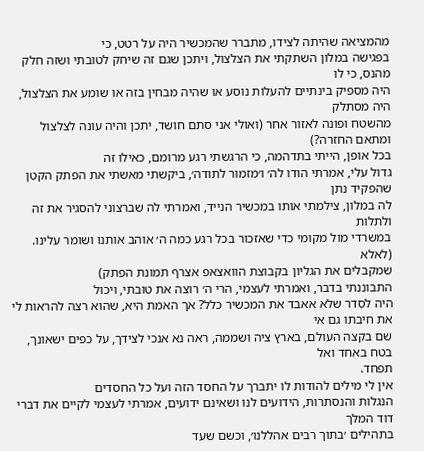מהמציאה שהיתה לצידו, מתברר שהמכשיר היה על רטט, כי
בפגישה במלון השתקתי את הצלצול, ויתכן שגם זה שיחק לטובתי ושזה חלק מהנס, כי לו
היה מספיק בינתיים להעלות נוסע או שהיה מבחין בזה או שומע את הצלצול, היה מסתלק
מהשטח ופונה לאזור אחר (ואולי אני סתם חושד, יתכן והיה עונה לצלצול ומתאם החזרה?)
בכל אופן, הייתי בתדהמה, כי הרגשתי רגע מרומם, כאילו זה
גדול עלי, אמרתי הודו לה׳ ו׳מזמור לתודה׳, ביקשתי מאשתי את הפתק הקטן שהפקיד נתן
לה במלון, צילמתי אותו במכשיר הנייד, ואמרתי לה שברצוני להסגיר את זה ולתלות
במשרדי מול מקומי כדי שאזכור בכל רגע כמה ה׳ אוהב אותנו ושומר עלינו. (לאלא
שמקבלים את הגליון בקבוצת הוואצאפ אצרף תמונת הפתק)
התבוננתי בדבר, ואמרתי לעצמי, הרי ה׳ רוצה את טובתי, ויכול
היה לסדר שלא אאבד את המכשיר כלל? אך האמת היא, שהוא רצה להראות לי את חיבתו גם אי
שם בקצה העולם, בארץ ציה ושממה, ראה נא אנכי לצידך, על כפים ישאונך, בטח באחד ואל
תפחד.
אין לי מילים להודות לו יתברך על החסד הזה ועל כל החסדים
הנגלות והנסתרות, הידועים לנו ושאינם ידועים, אמרתי לעצמי לקיים את דברי דוד המלך
בתהילים ׳בתוך רבים אהללנו׳, וכשם שעד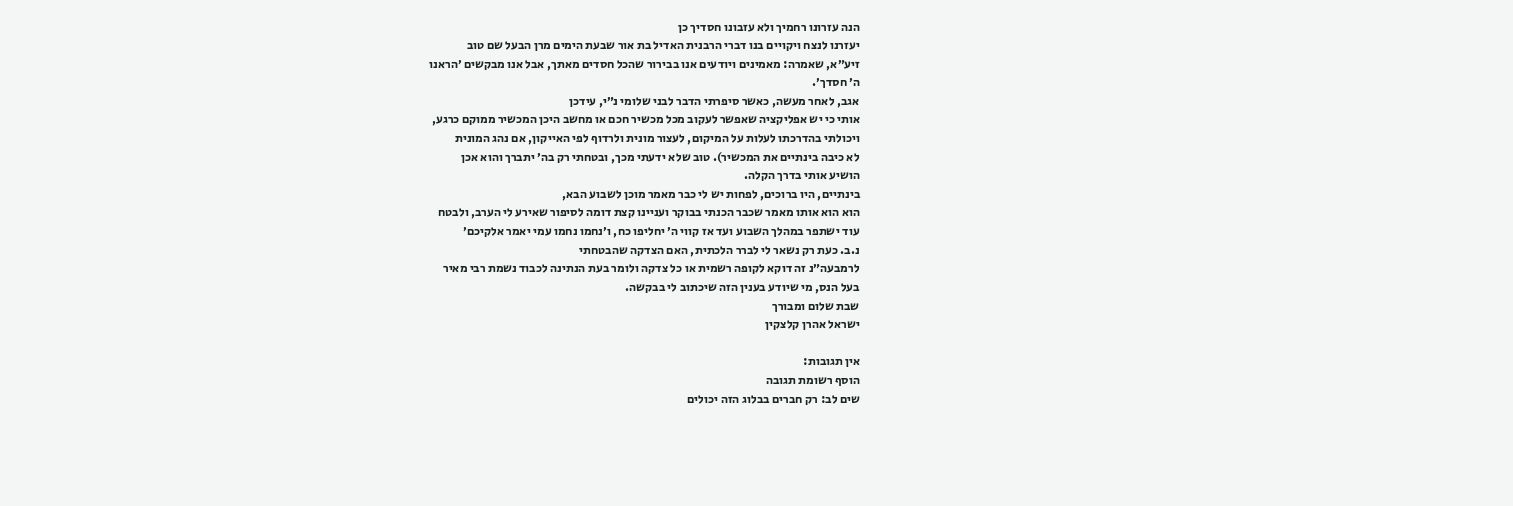הנה עזרונו רחמיך ולא עזבונו חסדיך כן
יעזרנו לנצח ויקויים בנו דברי הרבנית האדיל בת אור שבעת הימים מרן הבעל שם טוב
זיע״א, שאמרה: מאמינים ויודעים אנו בבירור שהכל חסדים מאתך, אבל אנו מבקשים ׳הראנו
ה׳ חסדך׳.
אגב, לאחר מעשה, כאשר סיפרתי הדבר לבני שלומי נ״י, עידכן
אותי כי יש אפליקציה שאפשר לעקוב מכל מכשיר חכם או מחשב היכן המכשיר ממוקם כרגע,
ויכולתי בהדרכתו לעלות על המיקום, לעצור מונית ולרדוף לפי האייקון, אם נהג המונית
לא כיבה בינתיים את המכשיר). טוב שלא ידעתי מכך, ובטחתי רק בה׳ יתברך והוא אכן
הושיע אותי בדרך הקלה.
בינתיים, היו ברוכים, לפחות יש לי כבר מאמר מוכן לשבוע הבא,
הוא הוא אותו מאמר שכבר הכנתי בבוקר ועניינו קצת דומה לסיפור שאירע לי הערב, ולבטח
עוד ישתפר במהלך השבוע ועד אז קווי ה׳ יחליפו כח, ו׳נחמו נחמו עמי יאמר אלקיכם׳
נ.ב. כעת רק נשאר לי לברר הלכתית, האם הצדקה שהבטחתי
לרמבעה״נ זה דוקא לקופה רשמית או כל צדקה ולומר בעת הנתינה לכבוד נשמת רבי מאיר
בעל הנס, מי שיודע בענין הזה שיכתוב לי בבקשה.
שבת שלום ומבורך
ישראל אהרן קלצקין

אין תגובות:
הוסף רשומת תגובה
שים לב: רק חברים בבלוג הזה יכולים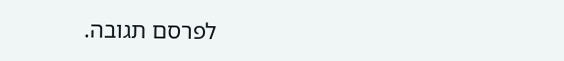לפרסם תגובה.